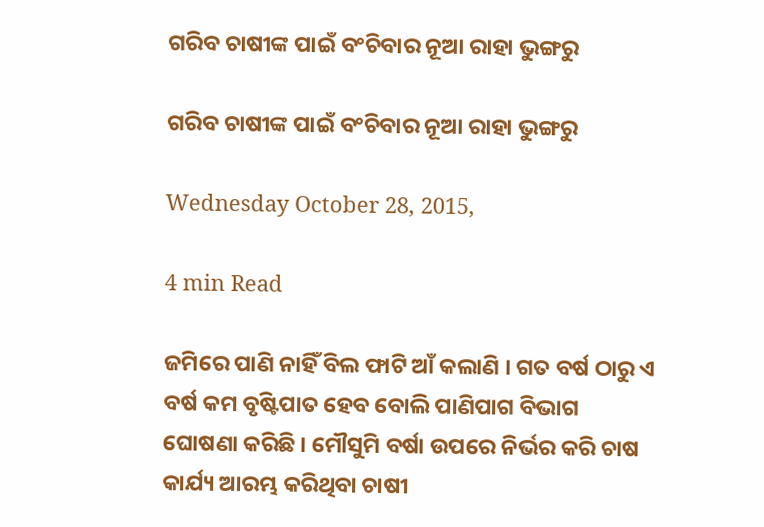ଗରିବ ଚାଷୀଙ୍କ ପାଇଁ ବଂଚିବାର ନୂଆ ରାହା ଭୁଙ୍ଗରୁ

ଗରିବ ଚାଷୀଙ୍କ ପାଇଁ ବଂଚିବାର ନୂଆ ରାହା ଭୁଙ୍ଗରୁ

Wednesday October 28, 2015,

4 min Read

ଜମିରେ ପାଣି ନାହିଁ ବିଲ ଫାଟି ଆଁ କଲାଣି । ଗତ ବର୍ଷ ଠାରୁ ଏ ବର୍ଷ କମ ବୃଷ୍ଟିପାତ ହେବ ବୋଲି ପାଣିପାଗ ବିଭାଗ ଘୋଷଣା କରିଛି । ମୌସୁମି ବର୍ଷା ଉପରେ ନିର୍ଭର କରି ଚାଷ କାର୍ଯ୍ୟ ଆରମ୍ଭ କରିଥିବା ଚାଷୀ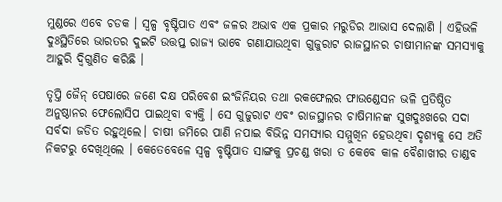ମୁଣ୍ଡରେ ଏବେ ଚଡକ । ସ୍ୱଳ୍ପ ବୃଷ୍ଟିପାତ ଏବଂ ଜଳର ଅଭାବ ଏକ ପ୍ରକାର ମରୁଡିର ଆଭାସ ଦେଲାଣି । ଏହିଭଳି ଦୁଃସ୍ଥିତିରେ ଭାରତର ଦୁଇଟି ଉତ୍ତପ୍ତ ରାଜ୍ୟ ଭାବେ ଗଣାଯାଉଥିବା ଗୁଜୁରାଟ ରାଜସ୍ଥାନର ଚାଷୀମାନଙ୍କ ସମସ୍ୟାକୁ ଆହୁରି ଦ୍ଵିଗୁଣିତ କରିଛି ।

ତୃପ୍ତି ଜୈନ୍ ପେଷାରେ ଜଣେ ଦକ୍ଷ ପରିବେଶ ଇଂଜିନିୟର ତଥା ରକଫେଲର ଫାଉଣ୍ଡେସନ ଭଳି ପ୍ରତିଷ୍ଠିତ ଅନୁଷ୍ଠାନର ଫେଲୋସିପ ପାଇଥିବା ବ୍ୟକ୍ତି । ସେ ଗୁଜୁରାଟ ଏବଂ ରାଜସ୍ଥାନର ଚାଷିମାନଙ୍କ ସୁଖଦୁଃଖରେ ସଦା ସର୍ବଦା ଜଡିତ ରହୁଥିଲେ। ଚାଷୀ ଜମିରେ ପାଣି ନପାଇ ବିଭିନ୍ନ ସମସ୍ୟାର ସମ୍ମୁଖିନ ହେଉଥିବା ଦୃଶ୍ୟକୁ ସେ ଅତି ନିକଟରୁ ଦେଖିଥିଲେ । କେତେବେଳେ ସ୍ୱଳ୍ପ ବୃଷ୍ଟିପାତ ସାଙ୍ଗକୁ ପ୍ରଚଣ୍ଡ ଖରା ତ କେବେ କାଳ ବୈଶାଖୀର ତାଣ୍ଡବ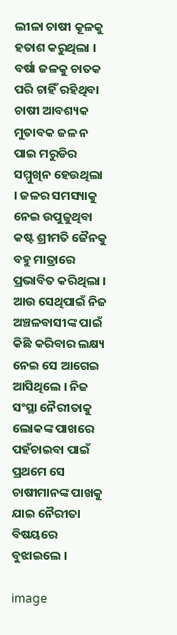ଲୀଳା ଚାଷୀ କୂଳକୁ ହତାଶ କରୁଥିଲା । ବର୍ଷା ଜଳକୁ ଚାତକ ପରି ଚାହିଁ ରହିଥିବା ଚାଷୀ ଆବଶ୍ୟକ ମୁତାବକ ଜଳ ନ ପାଇ ମରୁଡିର ସମ୍ମୁଖିନ ହେଉଥିଲା । ଜଳର ସମସ୍ୟାକୁ ନେଇ ଉପୁଜୁଥିବା କଷ୍ଟ ଶ୍ରୀମତି ଜୈନକୁ ବହୁ ମାତ୍ରାରେ ପ୍ରଭାବିତ କରିଥିଲା । ଆଉ ସେଥିପାଇଁ ନିଜ ଅଞ୍ଚଳବାସୀଙ୍କ ପାଇଁ କିଛି କରିବାର ଲକ୍ଷ୍ୟ ନେଇ ସେ ଆଗେଇ ଆସିଥିଲେ । ନିଜ ସଂସ୍ଥା ନୈରୀତାକୁ ଲୋକଙ୍କ ପାଖରେ ପହଁଚାଇବା ପାଇଁ ପ୍ରଥମେ ସେ ଚାଷୀମାନଙ୍କ ପାଖକୁ ଯାଇ ନୈରୀତା ବିଷୟରେ ବୁଝାଇଲେ ।

image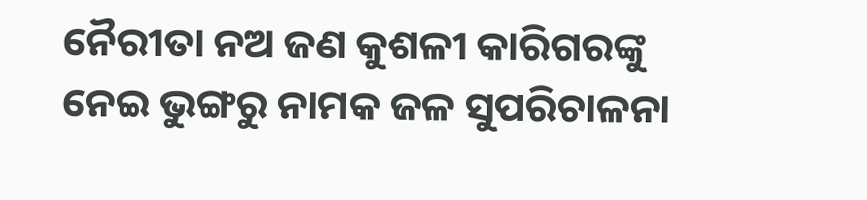ନୈରୀତା ନଅ ଜଣ କୁଶଳୀ କାରିଗରଙ୍କୁ ନେଇ ଭୁଙ୍ଗରୁ ନାମକ ଜଳ ସୁପରିଚାଳନା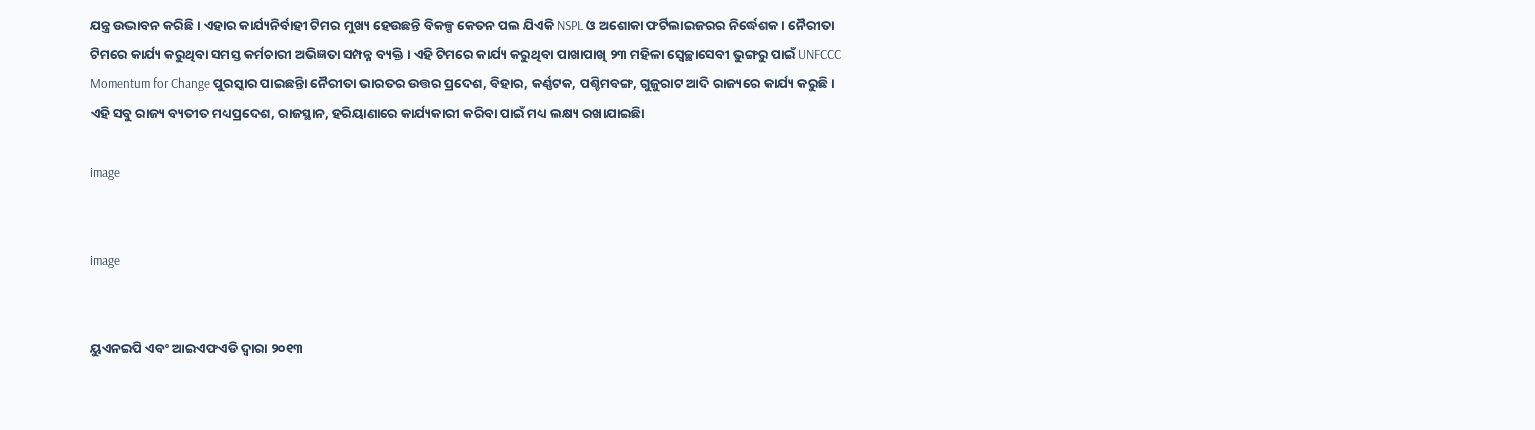ଯନ୍ତ୍ର ଉଦ୍ଭାବନ କରିଛି । ଏହାର କାର୍ଯ୍ୟନିର୍ବାହୀ ଟିମର ମୁଖ୍ୟ ହେଉଛନ୍ତି ବିକଳ୍ପ କେତନ ପଲ ଯିଏକି NSPL ଓ ଅଶୋକା ଫର୍ଟିଲାଇଜରର ନିର୍ଦ୍ଧେଶକ। ନୈରୀତା ଟିମରେ କାର୍ଯ୍ୟ କରୁଥିବା ସମସ୍ତ କର୍ମଚାରୀ ଅଭିଜ୍ଞତା ସମ୍ପନ୍ନ ବ୍ୟକ୍ତି । ଏହି ଟିମରେ କାର୍ଯ୍ୟ କରୁଥିବା ପାଖାପାଖି ୨୩ ମହିଳା ସ୍ୱେଚ୍ଛାସେବୀ ଭୁଙ୍ଗରୁ ପାଇଁ UNFCCC Momentum for Change ପୁରସ୍କାର ପାଇଛନ୍ତିା ନୈରୀତା ଭାରତର ଉତ୍ତର ପ୍ରଦେଶ, ବିହାର, କର୍ଣ୍ଣଟକ, ପଶ୍ଚିମବଙ୍ଗ, ଗୁଜୁରାଟ ଆଦି ରାଜ୍ୟରେ କାର୍ଯ୍ୟ କରୁଛି । ଏହି ସବୁ ରାଜ୍ୟ ବ୍ୟତୀତ ମଧ୍ୟପ୍ରଦେଶ, ରାଜସ୍ଥାନ, ହରିୟାଣାରେ କାର୍ଯ୍ୟକାରୀ କରିବା ପାଇଁ ମଧ୍ୟ ଲକ୍ଷ୍ୟ ରଖାଯାଇଛିା

image


image


ୟୁଏନଇପି ଏବଂ ଆଇଏଫଏଡି ଦ୍ୱାରା ୨୦୧୩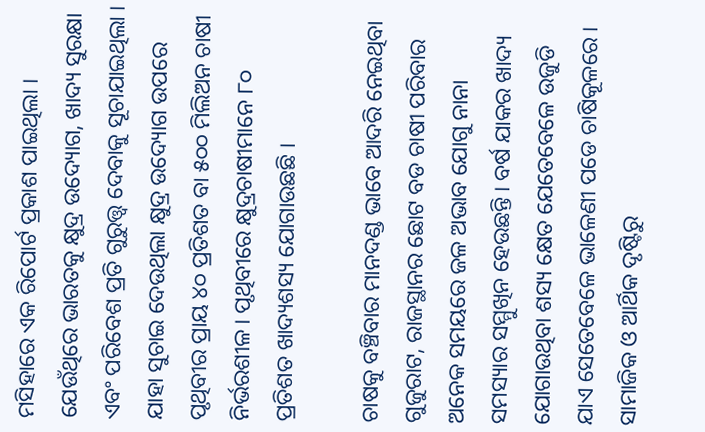ମସିହାରେ ଏକ ରିପୋର୍ଟ ପ୍ରକାଶ ପାଇଥିଲା । ଯେଉଁଥିରେ ଭାରତକୁ କ୍ଷୁଦ୍ର ଉଦ୍ୟୋଗ, ଖାଦ୍ୟ ସୁରକ୍ଷା ଏବଂ ପରିବେଶ ପ୍ରତି ଗୁରୁତ୍ତ୍ଵ ଦେବାକୁ ସୂଚାଯାଇଥିଲା । ଯାହା ସୁଚାଇ ଦେଉଥିଲା କ୍ଷୁଦ୍ର ଉଦ୍ୟୋଗ ଉପରେ ପୃଥିବୀର ପ୍ରାୟ ୪୦ ପ୍ରତିଶତ ବା ୫୦୦ ମିଲିଅନ ଚାଷୀ ନିର୍ଭରଶୀଳ । ପୃଥିବୀରେ କ୍ଷୁଦ୍ରଚାଷୀମାନେ ୮୦ ପ୍ରତିଶତ ଖାଦ୍ୟଶସ୍ୟ ଯୋଗାଉଛଛି ।

ଚାଷକୁ ବଞ୍ଚିବାର ମାନଦଣ୍ଡ ଭାବେ ଆଦରି ନେଇଥିବା ଗୁଜୁରାଟ, ରାଜସ୍ଥାନର ଛୋଟ ବଡ ଚାଷୀ ପରିବାର ଅନେକ ସମୟରେ ଜଳ ଅଭାବ ଯୋଗୁ ନାନା ସମସ୍ୟାର ସମ୍ମୁଖିନ ହେଉଛନ୍ତି । ବର୍ଷ ଯାକର ଖାଦ୍ୟ ଯୋଗାଉଥିବା ଶସ୍ୟ କ୍ଷେତ ଯେତେବେଳେ ଉଜୁଡି ଯାଏ ସେତେବେଳେ ଭାଳେଣୀ ପଡେ ଚାଷିକୂଳରେ । ସାମାଜିକ ଓ ଆର୍ଥିକ ଦୃଷ୍ଟିରୁ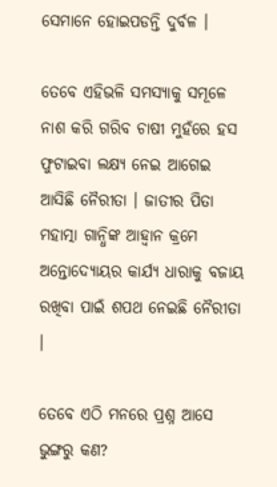ସେମାନେ ହୋଇପଡନ୍ତି ଦୁର୍ବଳ ।

ତେବେ ଏହିଭଳି ସମସ୍ୟାକୁ ସମୂଳେ ନାଶ କରି ଗରିବ ଚାଷୀ ମୁହଁରେ ହସ ଫୁଟାଇବା ଲକ୍ଷ୍ୟ ନେଇ ଆଗେଇ ଆସିଛି ନୈରୀତା । ଜାତୀର ପିତା ମହାତ୍ମା ଗାନ୍ଧିଙ୍କ ଆହ୍ୱାନ କ୍ରମେ ଅନ୍ତୋଦ୍ୟୋୟର କାର୍ଯ୍ୟ ଧାରାକୁ ବଜାୟ ରଖିବା ପାଇଁ ଶପଥ ନେଇଛି ନୈରୀତା ।

ତେବେ ଏଠି ମନରେ ପ୍ରଶ୍ନ ଆସେ ଭୁଙ୍ଗରୁ କଣ?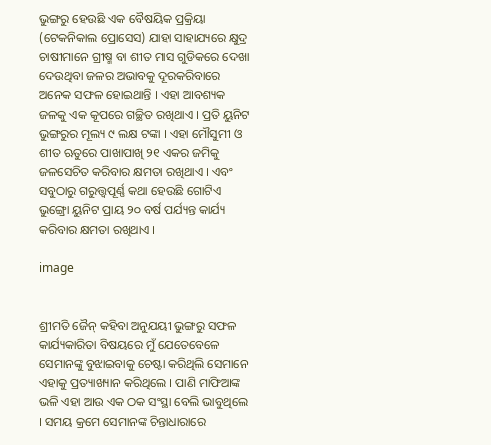ଭୁଙ୍ଗରୁ ହେଉଛି ଏକ ବୈଷୟିକ ପ୍ରକ୍ରିୟା (ଟେକନିକାଲ ପ୍ରୋସେସ) ଯାହା ସାହାଯ୍ୟରେ କ୍ଷୁଦ୍ର ଚାଷୀମାନେ ଗ୍ରୀଷ୍ମ ବା ଶୀତ ମାସ ଗୁଡିକରେ ଦେଖା ଦେଉଥିବା ଜଳର ଅଭାବକୁ ଦୂରକରିବାରେ ଅନେକ ସଫଳ ହୋଇଥାନ୍ତି । ଏହା ଆବଶ୍ୟକ ଜଳକୁ ଏକ କୂପରେ ଗଚ୍ଛିତ ରଖିଥାଏ । ପ୍ରତି ୟୁନିଟ ଭୁଙ୍ଗରୁର ମୂଲ୍ୟ ୯ ଲକ୍ଷ ଟଙ୍କା । ଏହା ମୌସୁମୀ ଓ ଶୀତ ଋତୁରେ ପାଖାପାଖି ୨୧ ଏକର ଜମିକୁ ଜଳସେଚିତ କରିବାର କ୍ଷମତା ରଖିଥାଏ । ଏବଂ ସବୁଠାରୁ ଗରୁତ୍ତ୍ଵପୂର୍ଣ୍ଣ କଥା ହେଉଛି ଗୋଟିଏ ଭୁଙ୍ଗ୍ରୋ ୟୁନିଟ ପ୍ରାୟ ୨୦ ବର୍ଷ ପର୍ଯ୍ୟନ୍ତ କାର୍ଯ୍ୟ କରିବାର କ୍ଷମତା ରଖିଥାଏ ।

image


ଶ୍ରୀମତି ଜୈନ୍ କହିବା ଅନୁଯୟୀ ଭୁଙ୍ଗରୁ ସଫଳ କାର୍ଯ୍ୟକାରିତା ବିଷୟରେ ମୁଁ ଯେତେବେଳେ ସେମାନଙ୍କୁ ବୁଝାଇବାକୁ ଚେଷ୍ଟା କରିଥିଲି ସେମାନେ ଏହାକୁ ପ୍ରତ୍ୟାଖ୍ୟାନ କରିଥିଲେ । ପାଣି ମାଫିଆଙ୍କ ଭଳି ଏହା ଆଉ ଏକ ଠକ ସଂସ୍ଥା ବେଲି ଭାବୁଥିଲେ । ସମୟ କ୍ରମେ ସେମାନଙ୍କ ଚିନ୍ତାଧାରାରେ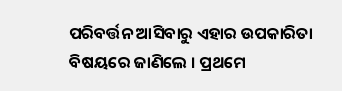ପରିବର୍ତ୍ତନ ଆସିବାରୁ ଏହାର ଉପକାରିତା ବିଷୟରେ ଜାଣିଲେ । ପ୍ରଥମେ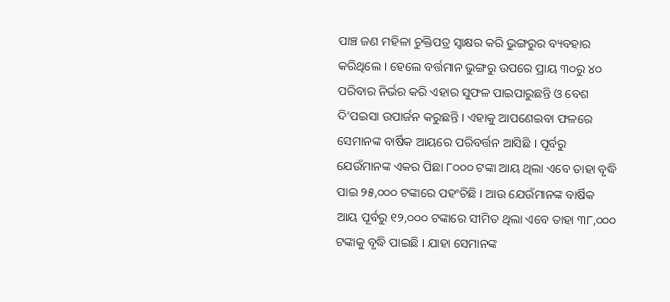ପାଞ୍ଚ ଜଣ ମହିଳା ଚୁକ୍ତିପତ୍ର ସ୍ୱାକ୍ଷର କରି ଭୁଙ୍ଗରୁର ବ୍ୟବହାର କରିଥିଲେ । ହେଲେ ବର୍ତ୍ତମାନ ଭୁଙ୍ଗରୁ ଉପରେ ପ୍ରାୟ ୩୦ରୁ ୪୦ ପରିବାର ନିର୍ଭର କରି ଏହାର ସୁଫଳ ପାଇପାରୁଛନ୍ତି ଓ ବେଶ ଦି’ପଇସା ଉପାର୍ଜନ କରୁଛନ୍ତି । ଏହାକୁ ଆପଣେଇବା ଫଳରେ ସେମାନଙ୍କ ବାର୍ଷିକ ଆୟରେ ପରିବର୍ତ୍ତନ ଆସିଛି । ପୂର୍ବରୁ ଯେଉଁମାନଙ୍କ ଏକର ପିଛା ୮୦୦୦ ଟଙ୍କା ଆୟ ଥିଲା ଏବେ ତାହା ବୃଦ୍ଧି ପାଇ ୨୫,୦୦୦ ଟଙ୍କାରେ ପହଂଚିଛି । ଆଉ ଯେଉଁମାନଙ୍କ ବାର୍ଷିକ ଆୟ ପୂର୍ବରୁ ୧୨,୦୦୦ ଟଙ୍କାରେ ସୀମିତ ଥିଲା ଏବେ ତାହା ୩୮,୦୦୦ ଟଙ୍କାକୁ ବୃଦ୍ଧି ପାଇଛି । ଯାହା ସେମାନଙ୍କ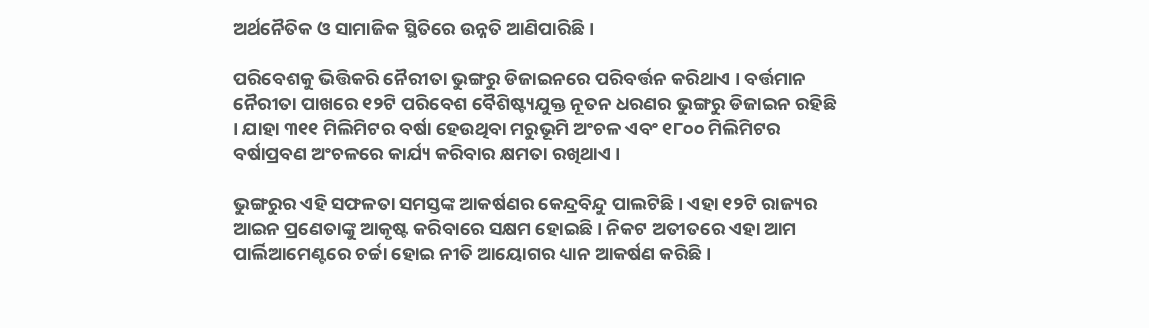ଅର୍ଥନୈତିକ ଓ ସାମାଜିକ ସ୍ଥିତିରେ ଉନ୍ନତି ଆଣିପାରିଛି ।

ପରିବେଶକୁ ଭିତ୍ତିକରି ନୈରୀତା ଭୁଙ୍ଗରୁ ଡିଜାଇନରେ ପରିବର୍ତ୍ତନ କରିଥାଏ । ବର୍ତ୍ତମାନ ନୈରୀତା ପାଖରେ ୧୨ଟି ପରିବେଶ ବୈଶିଷ୍ଟ୍ୟଯୁକ୍ତ ନୂତନ ଧରଣର ଭୁଙ୍ଗରୁ ଡିଜାଇନ ରହିଛି । ଯାହା ୩୧୧ ମିଲିମିଟର ବର୍ଷା ହେଉଥିବା ମରୁଭୂମି ଅଂଚଳ ଏବଂ ୧୮୦୦ ମିଲିମିଟର ବର୍ଷାପ୍ରବଣ ଅଂଚଳରେ କାର୍ଯ୍ୟ କରିବାର କ୍ଷମତା ରଖିଥାଏ ।

ଭୁଙ୍ଗରୁର ଏହି ସଫଳତା ସମସ୍ତଙ୍କ ଆକର୍ଷଣର କେନ୍ଦ୍ରବିନ୍ଦୁ ପାଲଟିଛି । ଏହା ୧୨ଟି ରାଜ୍ୟର ଆଇନ ପ୍ରଣେତାଙ୍କୁ ଆକୃଷ୍ଟ କରିବାରେ ସକ୍ଷମ ହୋଇଛି । ନିକଟ ଅତୀତରେ ଏହା ଆମ ପାର୍ଲିଆମେଣ୍ଟରେ ଚର୍ଚ୍ଚା ହୋଇ ନୀତି ଆୟୋଗର ଧ୍ୟାନ ଆକର୍ଷଣ କରିଛି ।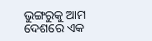ଭୁଙ୍ଗରୁକୁ ଆମ ଦେଶରେ ଏକ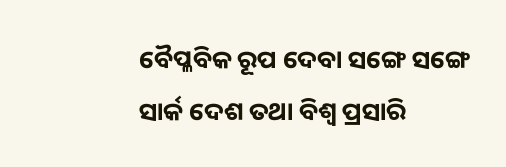ବୈପ୍ଳବିକ ରୂପ ଦେବା ସଙ୍ଗେ ସଙ୍ଗେ ସାର୍କ ଦେଶ ତଥା ବିଶ୍ୱ ପ୍ରସାରି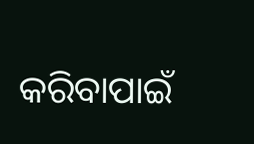କରିବାପାଇଁ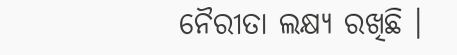ନୈରୀତା ଲକ୍ଷ୍ୟ ରଖିଛି ।